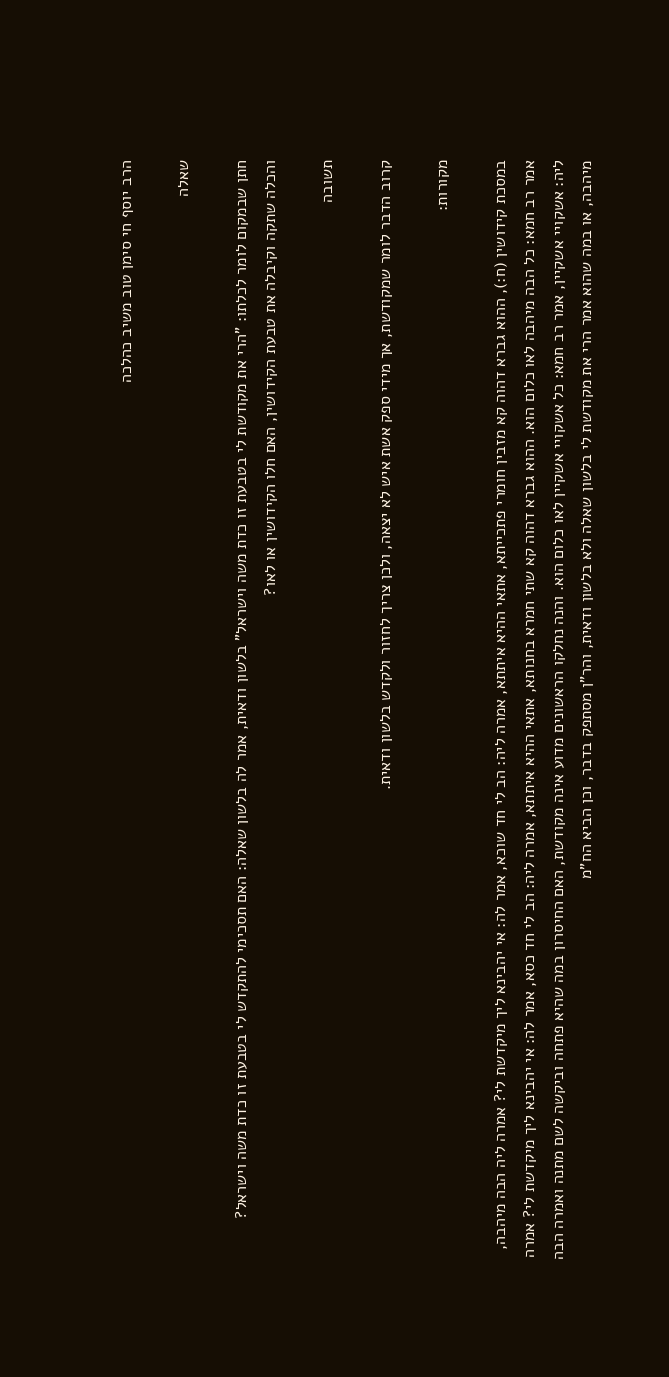הרב יוסף חי סימן טוב משיב כהלכה

שאלה

חתן שבמקום לומר לכלתו: "הרי את מקודשת לי בטבעת זו כדת משה וישראל" בלשון ודאית, אמר לה בלשון שאלה: האם תסכימי להתקדש לי בטבעת זו כדת משה וישראל? והכלה שתקה וקיבלה את טבעת הקידושין, האם חלו הקידושין או לאו?

תשובה

קרוב הדבר לומר שמקודשת, אך מידי ספק אשת איש לא יצאה, ולכן צריך לחזור ולקדש בלשון ודאית.

מקורות:

במסכת קידושין (ח:), ההוא גברא דהוה קא מזבין חומרי פתכייתא, אתאי ההיא איתתא, אמרה ליה: הב לי חד שוכא, אמר לה: אי יהבינא ליך מיקדשת לי? אמרה ליה הבה מיהבה, אמר רב חמא: כל הבה מיהבה לאו כלום הוא. ההוא גברא דהוה קא שתי חמרא בחנותא, אתאי ההיא איתתא, אמרה ליה: הב לי חד כסא, אמר לה: אי יהבינא ליך מיקדשת לי? אמרה ליה: אשקויי אשקיין, אמר רב חמא: כל אשקויי אשקיין לאו כלום הוא. והנה נחלקו הראשונים מדוע אינה מקודשת, האם החיסרון במה שהיא פתחה וביקשה לשם מתנה ואמרה הבה מיהבה, או במה שהוא אמר הרי את מקודשת לי בלשון שאלה ולא בלשון ודאית, והר"ן מסתפק בדבר, וכן הביא הח"מ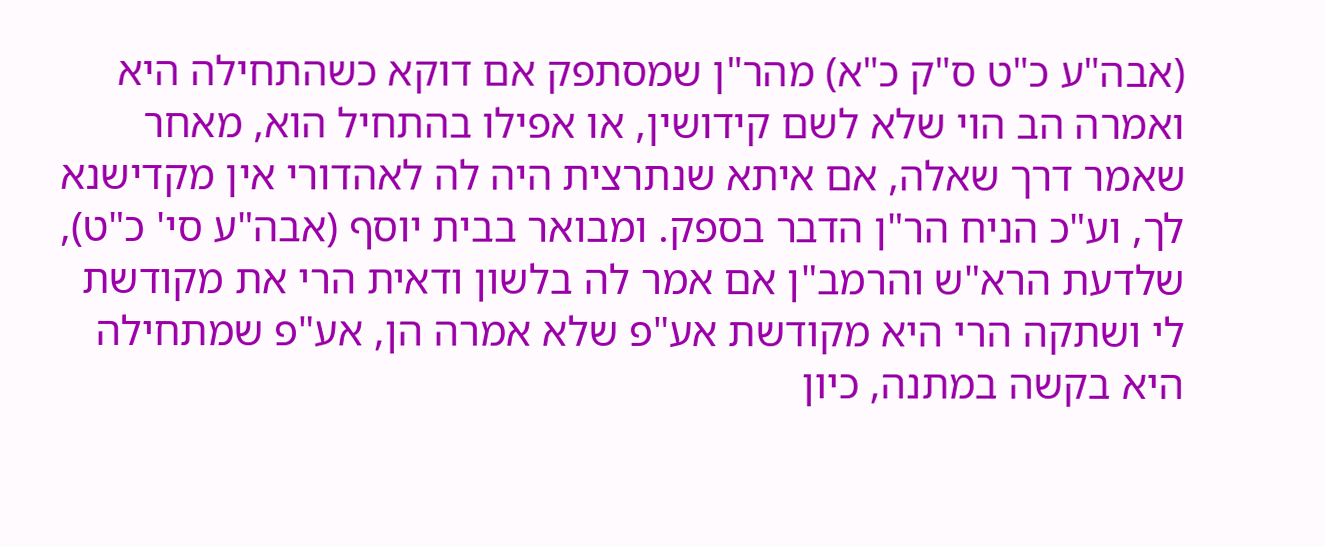(אבה"ע כ"ט ס"ק כ"א) מהר"ן שמסתפק אם דוקא כשהתחילה היא ואמרה הב הוי שלא לשם קידושין, או אפילו בהתחיל הוא, מאחר שאמר דרך שאלה, אם איתא שנתרצית היה לה לאהדורי אין מקדישנא לך, וע"כ הניח הר"ן הדבר בספק. ומבואר בבית יוסף (אבה"ע סי' כ"ט), שלדעת הרא"ש והרמב"ן אם אמר לה בלשון ודאית הרי את מקודשת לי ושתקה הרי היא מקודשת אע"פ שלא אמרה הן, אע"פ שמתחילה היא בקשה במתנה, כיון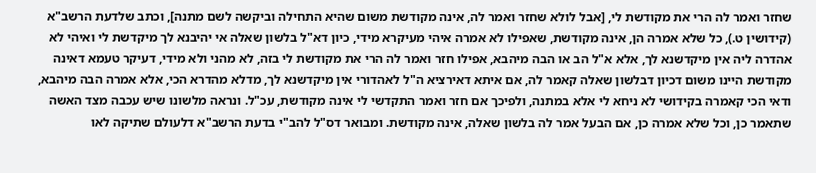שחזר ואמר לה הרי את מקודשת לי, [אבל לולא שחזר ואמר לה, אינה מקודשת משום שהיא התחילה וביקשה לשם מתנה], וכתב שלדעת הרשב"א (קידושין ט.), כל שלא אמרה הן, אינה מקודשת, שאפילו לא אמרה איהי מעיקרא מידי, כיון דא"ל בלשון שאלה אי יהיבנא לך מיקדשת לי ואיהי לא אהדרה ליה אין מיקדשנא לך, אלא א"ל הב או הבה מיהבא, אפילו חזר ואמר לה הרי את מקודשת לי בזה, לא מהני ולא מידי, דעיקר טעמא דאינה מקודשת היינו משום דכיון דבלשון שאלה קאמר לה, אם איתא דאירציא ה"ל לאהדורי אין מיקדשנא לך, מדלא מהדרא הכי, אלא אמרה הבה מיהבא, ודאי הכי קאמרה בקידושי לא ניחא לי אלא במתנה, ולפיכך אם חזר ואמר התקדשי לי אינה מקודשת, עכ"ל. ונראה מלשונו שיש עכבה מצד האשה שתאמר כן, וכל שלא אמרה כן, אם הבעל אמר לה בלשון שאלה, אינה מקודשת. ומבואר דס"ל להב"י בדעת הרשב"א דלעולם שתיקה לאו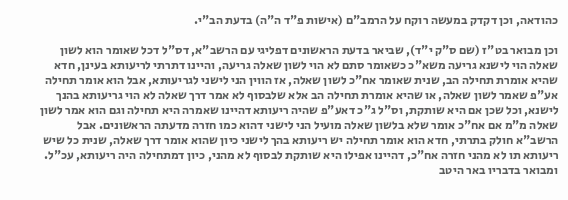כהודאה, וכן דקדק במעשה רוקח על הרמב"ם (אישות פ"ד ה"ה) בדעת הב"י.

וכן מבואר בט"ז (שם ס"ק י"ד), שביאר בדעת הראשונים דפליגי עם הרשב"א, דס"ל דכל שאומר הוא לשון שאלה הוי לישנא גריעה משא"כ כשאומר סתם לא הוי לשון שאלה גריעה, והיינו דתרתי לריעותא בעינן, חדא שהיא אומרת תחילה הב, שנית שאומר אח"כ לשון שאלה, אז הווין הני לישני לגריעותא, אבל הוא אומר תחילה אע"פ שאמר לשון שאלה, או שהיא אומרת תחילה הב אלא שלבסוף לא אמר דרך שאלה לא הוי גריעותא בהנך לישנא, וכל שכן אם היא שותקת, וס"ל ג"כ דאע"פ שהיה ריעותא דהיינו שאמרה היא תחילה וגם הוא אמר לשון שאלה מ"מ אם אח"כ אומר שלא בלשון שאלה מועיל הני לישני דהוא כמו חזרה מדעתה הראשונים. אבל הרשב"א חולק בתרתי, חדא הוא אומר תחילה יש ריעותא בהך לישני כיון שהוא אומר דרך שאלה, שנית כל שיש ריעותא תו לא מהני חזרה אח"כ, דהיינו אפילו היא שותקת לבסוף לא מהני, כיון דמתחילה היה ריעותא, עכ"ל. ומבואר בדבריו באר היטב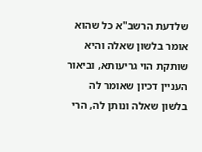שלדעת הרשב"א כל שהוא אומר בלשון שאלה והיא שותקת הוי גריעותא, וביאור העניין דכיון שאומר לה בלשון שאלה ונותן לה, הרי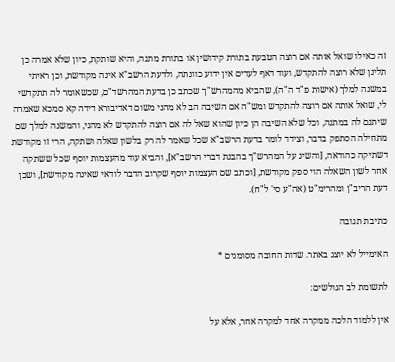זה כאילו שואל אותה אם רוצה הטבעת בתורת קידושין או בתורת מתנה, והיא שותקת, כיון שלא אמרה כן תלינן שלא רוצה להתקדש, ועוד דאף לעדים אין ידוע כוונתה, ולדעת הרשב"א אינה מקודשת, וכן ראיתי במשנה למלך (אישות פ"ד ה"ה), שהביא מהמהרש"ך שכתב כן בדעת המהרשד"ם, שכשאומר לה תתקדשי לי, שואל אותה אם רוצה להתקדש ומש"ה אם השיבה הב לא מהני משום דאדיבורא דידה קא סמכא שאמרה שיתנם לה במתנה, וכל שלא השיבה הן כיון שהוא שאל לה אם רוצה להתקדש לא מהני, והמשנה למלך שם מתחילה הסתפק בדבר, וצידד לומר בדעת הרשב"א שכל שאמר לה רק בלשון שאלה ושתקה, הרי זו מקודשת דשתיקה כהודאה, [והשיג על המהרש"ך בהבנת דברי הרשב"א], והביא עוד מהעצמות יוסף שכל ששתקה אחר לשון השאלה הוי ספק מקודשת, [וכתב שם העצמות יוסף שקרוב הדבר לודאי שאינה מקודשת], ושכן דעת הריב"ן ומהרימ"ט (אה"ע סי' ל"ח).

כתיבת תגובה

האימייל לא יוצג באתר. שדות החובה מסומנים *

לתשומת לב הגולשים:

אין ללמוד הלכה ממקרה אחד למקרה אחר, אלא על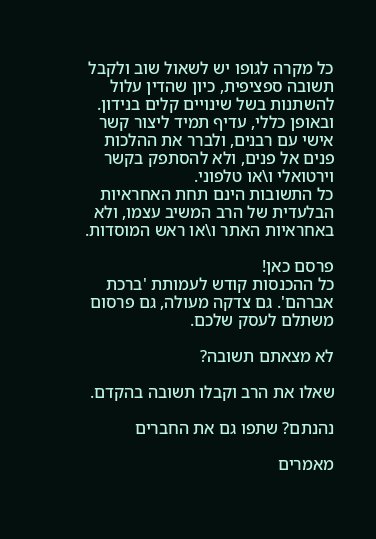כל מקרה לגופו יש לשאול שוב ולקבל תשובה ספציפית, כיון שהדין עלול להשתנות בשל שינויים קלים בנידון. ובאופן כללי, עדיף תמיד ליצור קשר אישי עם רבנים, ולברר את ההלכות פנים אל פנים, ולא להסתפק בקשר וירטואלי ו\או טלפוני.
כל התשובות הינם תחת האחראיות הבלעדית של הרב המשיב עצמו, ולא באחראיות האתר ו\או ראש המוסדות.

פרסם כאן!
כל ההכנסות קודש לעמותת 'ברכת אברהם'. גם צדקה מעולה, גם פרסום משתלם לעסק שלכם.

לא מצאתם תשובה?

שאלו את הרב וקבלו תשובה בהקדם.

נהנתם? שתפו גם את החברים

מאמרים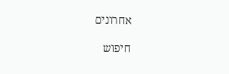אחרונים

חיפוש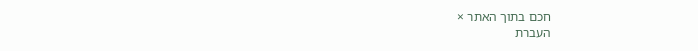חכם בתוך האתר ×
העברת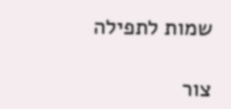שמות לתפילה

צור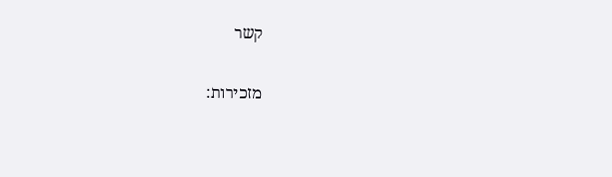קשר

מזכירות: